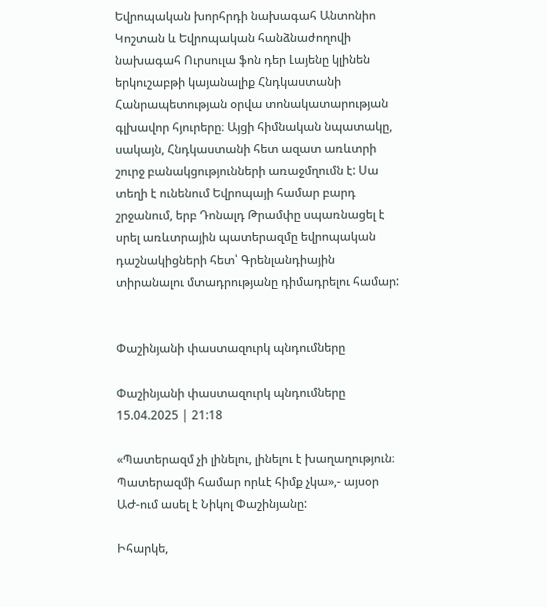Եվրոպական խորհրդի նախագահ Անտոնիո Կոշտան և Եվրոպական հանձնաժողովի նախագահ Ուրսուլա ֆոն դեր Լայենը կլինեն երկուշաբթի կայանալիք Հնդկաստանի Հանրապետության օրվա տոնակատարության գլխավոր հյուրերը։ Այցի հիմնական նպատակը, սակայն, Հնդկաստանի հետ ազատ առևտրի շուրջ բանակցությունների առաջմղումն է: Սա տեղի է ունենում Եվրոպայի համար բարդ շրջանում, երբ Դոնալդ Թրամփը սպառնացել է սրել առևտրային պատերազմը եվրոպական դաշնակիցների հետ՝ Գրենլանդիային տիրանալու մտադրությանը դիմադրելու համար:


Փաշինյանի փաստազուրկ պնդումները

Փաշինյանի փաստազուրկ պնդումները
15.04.2025 | 21:18

«Պատերազմ չի լինելու, լինելու է խաղաղություն։ Պատերազմի համար որևէ հիմք չկա»,- այսօր ԱԺ-ում ասել է Նիկոլ Փաշինյանը:

Իհարկե,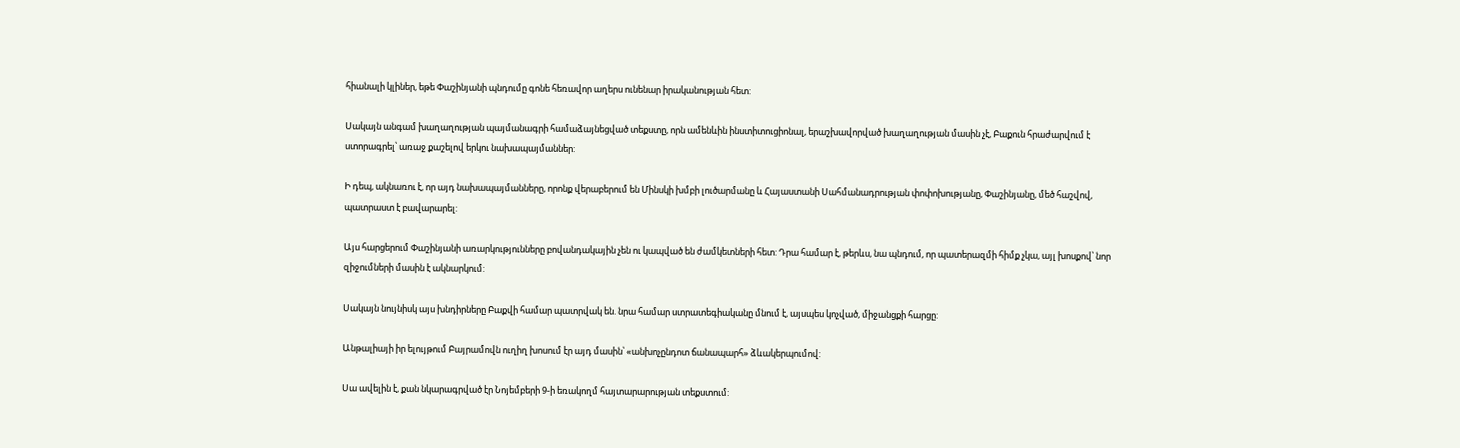հիանալի կլիներ, եթե Փաշինյանի պնդումը գոնե հեռավոր աղերս ունենար իրականության հետ:

Սակայն անգամ խաղաղության պայմանագրի համաձայնեցված տեքստը, որն ամենևին ինստիտուցիոնալ, երաշխավորված խաղաղության մասին չէ, Բաքուն հրաժարվում է ստորագրել՝ առաջ քաշելով երկու նախապայմաններ:

Ի դեպ, ակնառու է, որ այդ նախապայմանները, որոնք վերաբերում են Մինսկի խմբի լուծարմանը և Հայաստանի Սահմանադրության փոփոխությանը, Փաշինյանը, մեծ հաշվով, պատրաստ է բավարարել:

Այս հարցերում Փաշինյանի առարկությունները բովանդակային չեն ու կապված են ժամկետների հետ: Դրա համար է, թերևս, նա պնդում, որ պատերազմի հիմք չկա, այլ խոսքով՝ նոր զիջումների մասին է ակնարկում:

Սակայն նույնիսկ այս խնդիրները Բաքվի համար պատրվակ են. նրա համար ստրատեգիականը մնում է, այսպես կոչված, միջանցքի հարցը:

Անթալիայի իր ելույթում Բայրամովն ուղիղ խոսում էր այդ մասին՝ «անխոչընդոտ ճանապարհ» ձևակերպումով:

Սա ավելին է, քան նկարագրված էր Նոյեմբերի 9-ի եռակողմ հայտարարության տեքստում: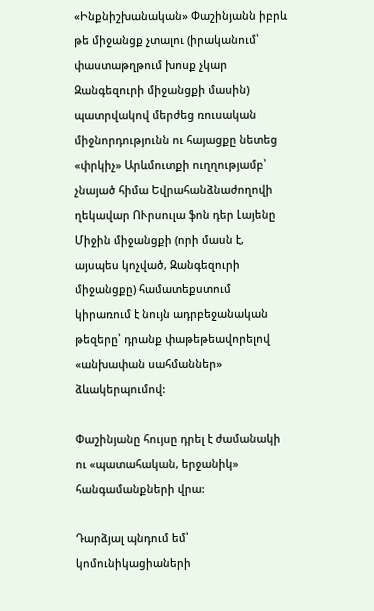«Ինքնիշխանական» Փաշինյանն իբրև թե միջանցք չտալու (իրականում՝ փաստաթղթում խոսք չկար Զանգեզուրի միջանցքի մասին) պատրվակով մերժեց ռուսական միջնորդությունն ու հայացքը նետեց «փրկիչ» Արևմուտքի ուղղությամբ՝ չնայած հիմա Եվրահանձնաժողովի ղեկավար ՈՒրսուլա ֆոն դեր Լայենը Միջին միջանցքի (որի մասն է, այսպես կոչված, Զանգեզուրի միջանցքը) համատեքստում կիրառում է նույն ադրբեջանական թեզերը՝ դրանք փաթեթեավորելով «անխափան սահմաններ» ձևակերպումով:

Փաշինյանը հույսը դրել է ժամանակի ու «պատահական, երջանիկ» հանգամանքների վրա:

Դարձյալ պնդում եմ՝ կոմունիկացիաների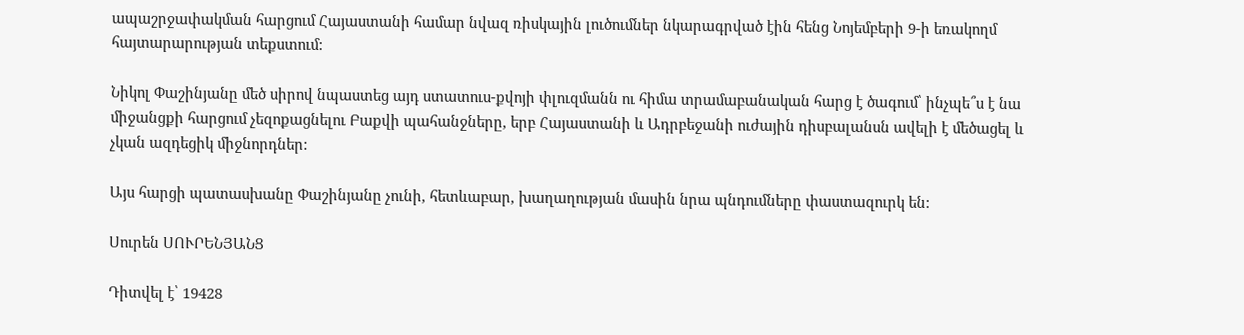ապաշրջափակման հարցում Հայաստանի համար նվազ ռիսկային լուծումներ նկարագրված էին հենց Նոյեմբերի 9-ի եռակողմ հայտարարության տեքստում:

Նիկոլ Փաշինյանը մեծ սիրով նպաստեց այդ ստատուս-քվոյի փլուզմանն ու հիմա տրամաբանական հարց է ծագում՝ ինչպե՞ս է նա միջանցքի հարցում չեզոքացնելու Բաքվի պահանջները, երբ Հայաստանի և Ադրբեջանի ուժային դիսբալանսն ավելի է մեծացել և չկան ազդեցիկ միջնորդներ:

Այս հարցի պատասխանը Փաշինյանը չունի, հետևաբար, խաղաղության մասին նրա պնդումները փաստազուրկ են:

Սուրեն ՍՈՒՐԵՆՅԱՆՑ

Դիտվել է՝ 19428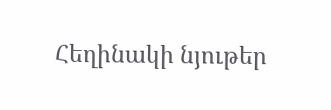Հեղինակի նյութեր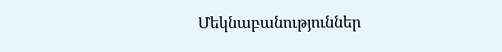Մեկնաբանություններ